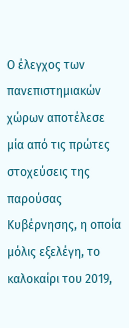Ο έλεγχος των πανεπιστημιακών χώρων αποτέλεσε μία από τις πρώτες στοχεύσεις της παρούσας Κυβέρνησης, η οποία μόλις εξελέγη, το καλοκαίρι του 2019,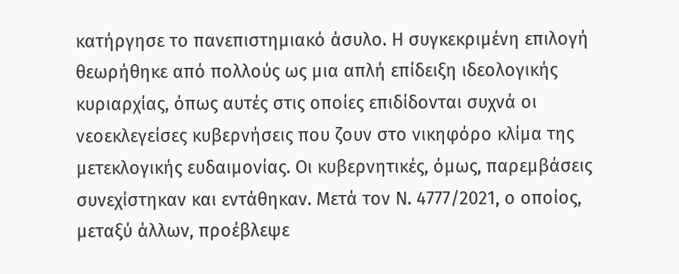κατήργησε το πανεπιστημιακό άσυλο. Η συγκεκριμένη επιλογή θεωρήθηκε από πολλούς ως μια απλή επίδειξη ιδεολογικής κυριαρχίας, όπως αυτές στις οποίες επιδίδονται συχνά οι νεοεκλεγείσες κυβερνήσεις που ζουν στο νικηφόρο κλίμα της μετεκλογικής ευδαιμονίας. Οι κυβερνητικές, όμως, παρεμβάσεις συνεχίστηκαν και εντάθηκαν. Μετά τον Ν. 4777/2021, ο οποίος, μεταξύ άλλων, προέβλεψε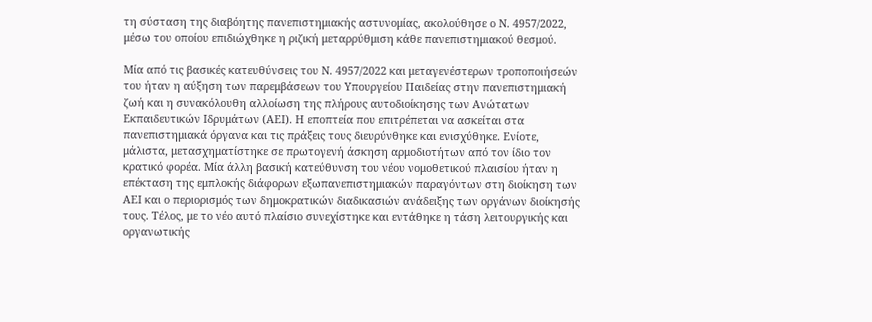τη σύσταση της διαβόητης πανεπιστημιακής αστυνομίας, ακολούθησε ο Ν. 4957/2022, μέσω του οποίου επιδιώχθηκε η ριζική μεταρρύθμιση κάθε πανεπιστημιακού θεσμού.

Μία από τις βασικές κατευθύνσεις του Ν. 4957/2022 και μεταγενέστερων τροποποιήσεών του ήταν η αύξηση των παρεμβάσεων του Υπουργείου Παιδείας στην πανεπιστημιακή ζωή και η συνακόλουθη αλλοίωση της πλήρους αυτοδιοίκησης των Ανώτατων Εκπαιδευτικών Ιδρυμάτων (ΑΕΙ). Η εποπτεία που επιτρέπεται να ασκείται στα πανεπιστημιακά όργανα και τις πράξεις τους διευρύνθηκε και ενισχύθηκε. Ενίοτε, μάλιστα, μετασχηματίστηκε σε πρωτογενή άσκηση αρμοδιοτήτων από τον ίδιο τον κρατικό φορέα. Μία άλλη βασική κατεύθυνση του νέου νομοθετικού πλαισίου ήταν η επέκταση της εμπλοκής διάφορων εξωπανεπιστημιακών παραγόντων στη διοίκηση των ΑΕΙ και ο περιορισμός των δημοκρατικών διαδικασιών ανάδειξης των οργάνων διοίκησής τους. Τέλος, με το νέο αυτό πλαίσιο συνεχίστηκε και εντάθηκε η τάση λειτουργικής και οργανωτικής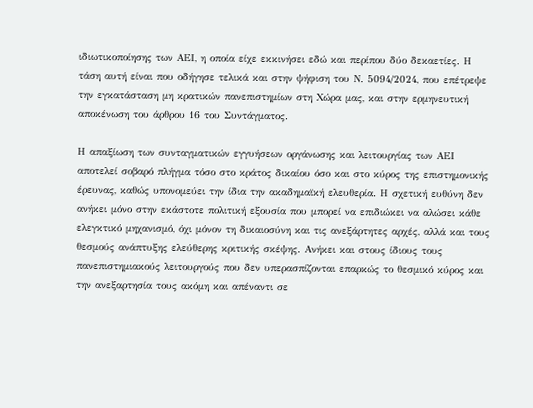ιδιωτικοποίησης των ΑΕΙ, η οποία είχε εκκινήσει εδώ και περίπου δύο δεκαετίες. Η τάση αυτή είναι που οδήγησε τελικά και στην ψήφιση του Ν. 5094/2024, που επέτρεψε την εγκατάσταση μη κρατικών πανεπιστημίων στη Χώρα μας, και στην ερμηνευτική αποκένωση του άρθρου 16 του Συντάγματος.

Η απαξίωση των συνταγματικών εγγυήσεων οργάνωσης και λειτουργίας των ΑΕΙ αποτελεί σοβαρό πλήγμα τόσο στο κράτος δικαίου όσο και στο κύρος της επιστημονικής έρευνας, καθώς υπονομεύει την ίδια την ακαδημαϊκή ελευθερία. Η σχετική ευθύνη δεν ανήκει μόνο στην εκάστοτε πολιτική εξουσία που μπορεί να επιδιώκει να αλώσει κάθε ελεγκτικό μηχανισμό, όχι μόνον τη δικαιοσύνη και τις ανεξάρτητες αρχές, αλλά και τους θεσμούς ανάπτυξης ελεύθερης κριτικής σκέψης. Ανήκει και στους ίδιους τους πανεπιστημιακούς λειτουργούς που δεν υπερασπίζονται επαρκώς το θεσμικό κύρος και την ανεξαρτησία τους ακόμη και απέναντι σε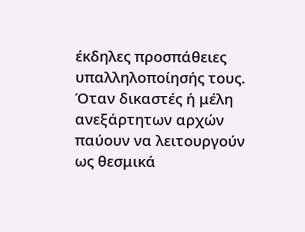έκδηλες προσπάθειες υπαλληλοποίησής τους. Όταν δικαστές ή μέλη ανεξάρτητων αρχών παύουν να λειτουργούν ως θεσμικά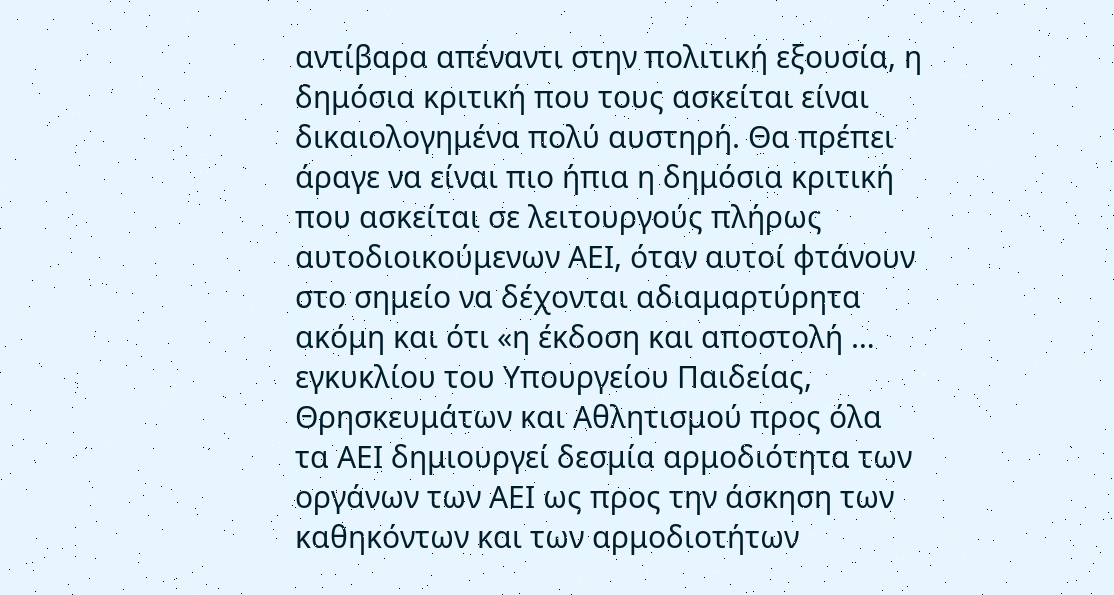αντίβαρα απέναντι στην πολιτική εξουσία, η δημόσια κριτική που τους ασκείται είναι δικαιολογημένα πολύ αυστηρή. Θα πρέπει άραγε να είναι πιο ήπια η δημόσια κριτική που ασκείται σε λειτουργούς πλήρως αυτοδιοικούμενων ΑΕΙ, όταν αυτοί φτάνουν στο σημείο να δέχονται αδιαμαρτύρητα ακόμη και ότι «η έκδοση και αποστολή … εγκυκλίου του Υπουργείου Παιδείας, Θρησκευμάτων και Αθλητισμού προς όλα τα ΑΕΙ δημιουργεί δεσμία αρμοδιότητα των οργάνων των ΑΕΙ ως προς την άσκηση των καθηκόντων και των αρμοδιοτήτων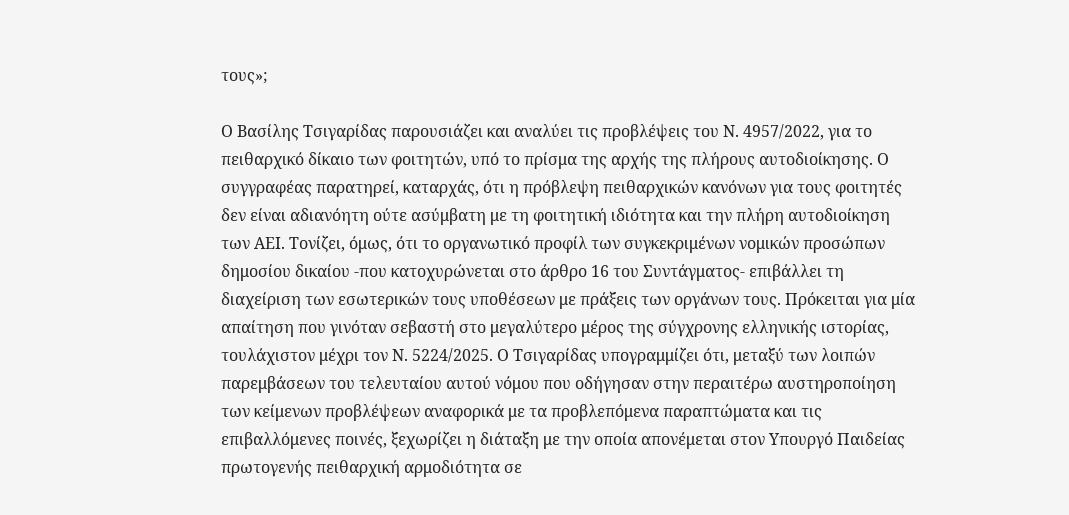τους»;

Ο Βασίλης Τσιγαρίδας παρουσιάζει και αναλύει τις προβλέψεις του Ν. 4957/2022, για το πειθαρχικό δίκαιο των φοιτητών, υπό το πρίσμα της αρχής της πλήρους αυτοδιοίκησης. Ο συγγραφέας παρατηρεί, καταρχάς, ότι η πρόβλεψη πειθαρχικών κανόνων για τους φοιτητές δεν είναι αδιανόητη ούτε ασύμβατη με τη φοιτητική ιδιότητα και την πλήρη αυτοδιοίκηση των ΑΕΙ. Τονίζει, όμως, ότι το οργανωτικό προφίλ των συγκεκριμένων νομικών προσώπων δημοσίου δικαίου -που κατοχυρώνεται στο άρθρο 16 του Συντάγματος- επιβάλλει τη διαχείριση των εσωτερικών τους υποθέσεων με πράξεις των οργάνων τους. Πρόκειται για μία απαίτηση που γινόταν σεβαστή στο μεγαλύτερο μέρος της σύγχρονης ελληνικής ιστορίας,  τουλάχιστον μέχρι τον Ν. 5224/2025. Ο Τσιγαρίδας υπογραμμίζει ότι, μεταξύ των λοιπών παρεμβάσεων του τελευταίου αυτού νόμου που οδήγησαν στην περαιτέρω αυστηροποίηση των κείμενων προβλέψεων αναφορικά με τα προβλεπόμενα παραπτώματα και τις επιβαλλόμενες ποινές, ξεχωρίζει η διάταξη με την οποία απονέμεται στον Υπουργό Παιδείας πρωτογενής πειθαρχική αρμοδιότητα σε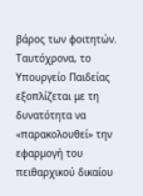βάρος των φοιτητών. Ταυτόχρονα, το Υπουργείο Παιδείας εξοπλίζεται με τη δυνατότητα να «παρακολουθεί» την εφαρμογή του πειθαρχικού δικαίου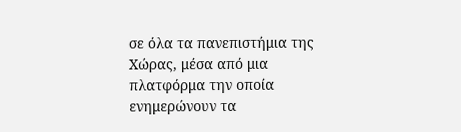σε όλα τα πανεπιστήμια της Χώρας, μέσα από μια πλατφόρμα την οποία ενημερώνουν τα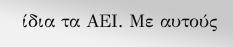ίδια τα ΑΕΙ. Με αυτούς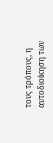τους τρόπους, η αυτοδιοίκηση των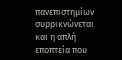πανεπιστημίων συρρικνώνεται και η απλή εποπτεία που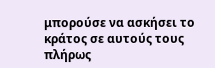μπορούσε να ασκήσει το κράτος σε αυτούς τους πλήρως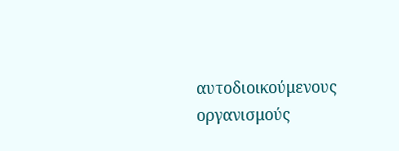αυτοδιοικούμενους οργανισμούς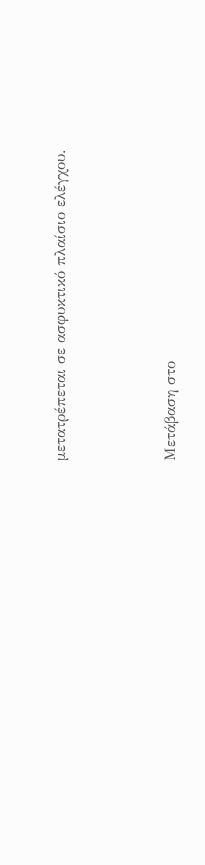μετατρέπεται σε ασφυκτικό πλαίσιο ελέγχου.



Μετάβαση στο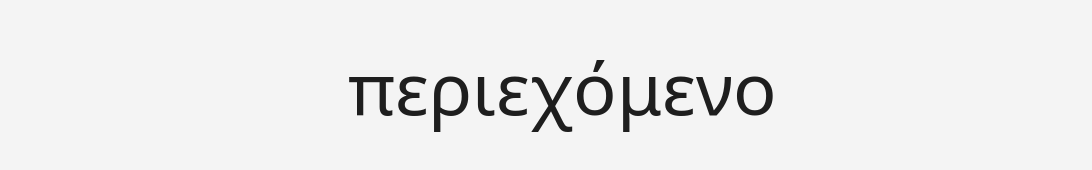περιεχόμενο